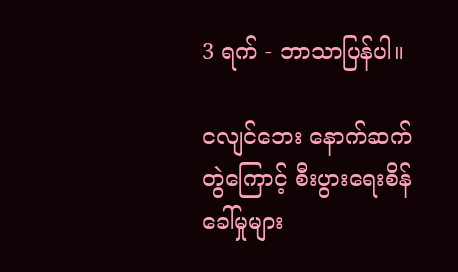3 ရက် - ဘာသာပြန်ပါ။

ငလျင်ဘေး နောက်ဆက်တွဲကြောင့် စီးပွားရေးစိန်ခေါ်မှုများ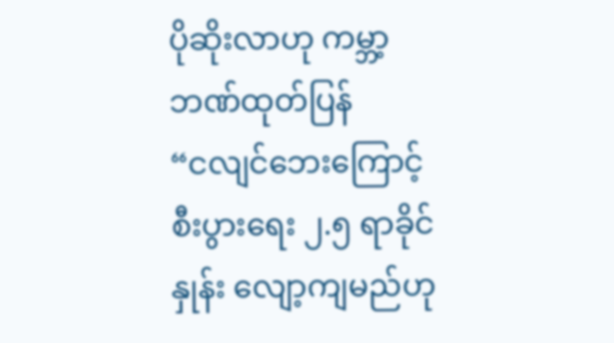ပိုဆိုးလာဟု ကမ္ဘာ့ဘဏ်ထုတ်ပြန်
“ငလျင်ဘေးကြောင့် စီးပွားရေး ၂.၅ ရာခိုင်နှုန်း လျော့ကျမည်ဟု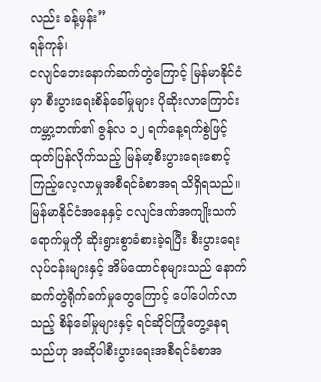လည်း ခန့်မှန်း”
ရန်ကုန်၊
ငလျင်ဘေးနောက်ဆက်တွဲကြောင့် မြန်မာနိုင်ငံမှာ စီးပွားရေးစိန်ခေါ်မှုများ ပိုဆိုးလာကြောင်း ကမ္ဘာ့ဘဏ်၏ ဇွန်လ ၁၂ ရက်နေ့ရက်စွဲဖြင့် ထုတ်ပြန်လိုက်သည့် မြန်မာ့စီးပွားရေးစောင့်ကြည့်လေ့လာမှုအစီရင်ခံစာအရ သိရှိရသည်။
မြန်မာနိုင်ငံအနေနှင့် ငလျင်ဒဏ်အကျိုးသက်ရောက်မှုကို ဆိုးရွားစွာခံစားခဲ့ရပြီး စီးပွားရေးလုပ်ငန်းများနှင့် အိမ်ထောင်စုများသည် နောက်ဆက်တွဲရိုက်ခက်မှုတွေကြောင့် ပေါ်ပေါက်လာသည့် စိန်ခေါ်မှုများနှင့် ရင်ဆိုင်ကြုံတွေ့နေရသည်ဟု အဆိုပါစီးပွားရေးအစီရင်ခံစာအ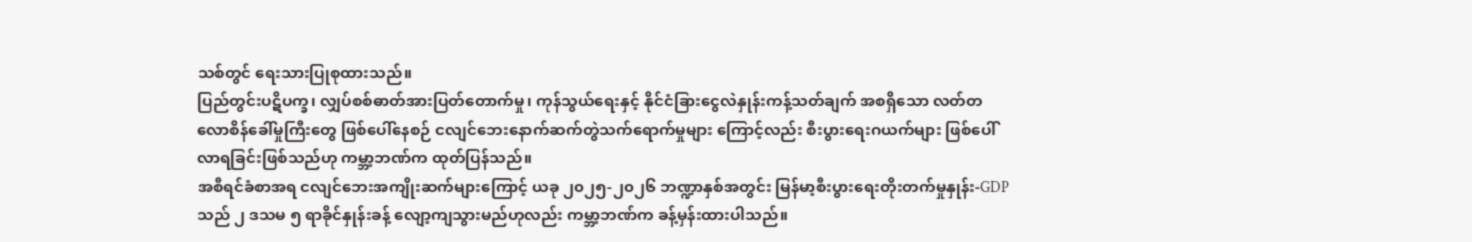သစ်တွင် ရေးသားပြုစုထားသည်။
ပြည်တွင်းပဋိပက္ခ၊ လျှပ်စစ်ဓာတ်အားပြတ်တောက်မှု၊ ကုန်သွယ်ရေးနှင့် နိုင်ငံခြားငွေလဲနှုန်းကန့်သတ်ချက် အစရှိသော လတ်တလောစိန်ခေါ်မှုကြီးတွေ ဖြစ်ပေါ်နေစဉ် ငလျင်ဘေးနောက်ဆက်တွဲသက်ရောက်မှုများ ကြောင့်လည်း စီးပွားရေးဂယက်များ ဖြစ်ပေါ်လာရခြင်းဖြစ်သည်ဟု ကမ္ဘာ့ဘဏ်က ထုတ်ပြန်သည်။
အစီရင်ခံစာအရ ငလျင်ဘေးအကျိုးဆက်များကြောင့် ယခု ၂၀၂၅-၂၀၂၆ ဘဏ္ဍာနှစ်အတွင်း မြန်မာ့စီးပွားရေးတိုးတက်မှုနှုန်း-GDP သည် ၂ ဒသမ ၅ ရာခိုင်နှုန်းခန့် လျော့ကျသွားမည်ဟုလည်း ကမ္ဘာ့ဘဏ်က ခန့်မှန်းထားပါသည်။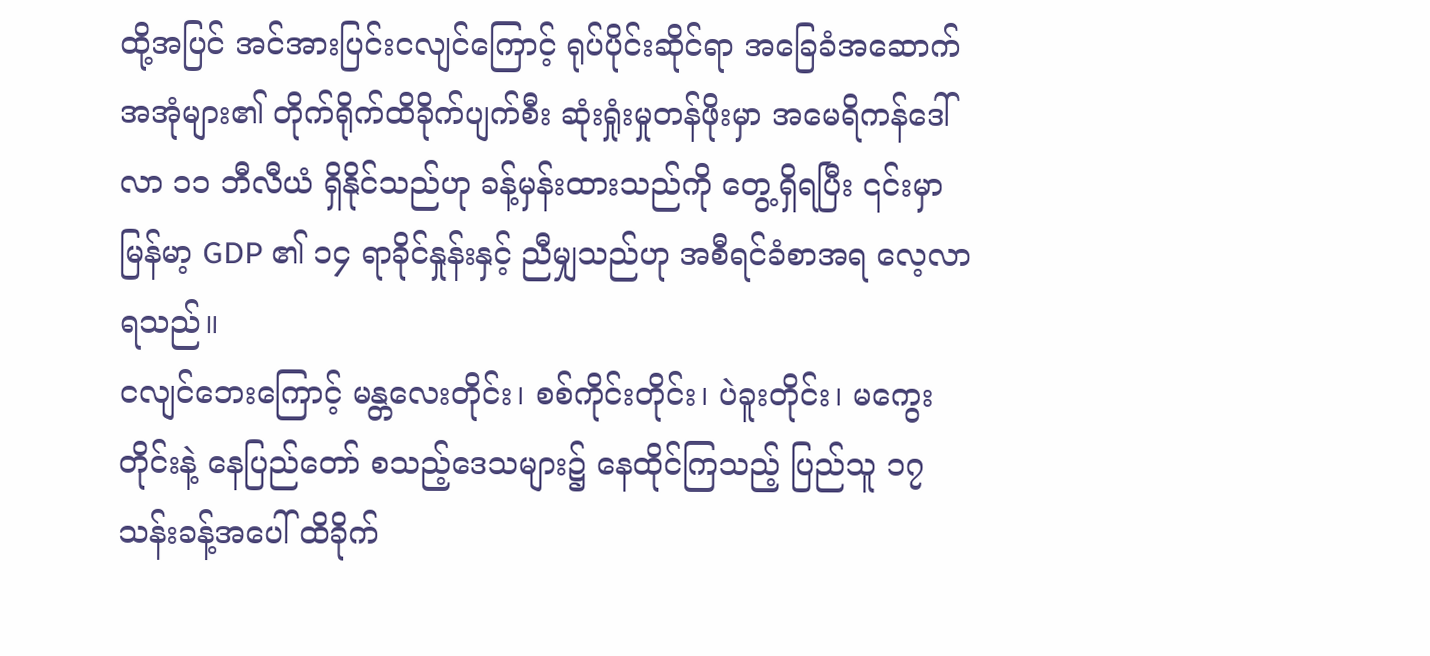ထို့အပြင် အင်အားပြင်းငလျင်ကြောင့် ရုပ်ပိုင်းဆိုင်ရာ အခြေခံအဆောက်အအုံများ၏ တိုက်ရိုက်ထိခိုက်ပျက်စီး ဆုံးရှုံးမှုတန်ဖိုးမှာ အမေရိကန်ဒေါ်လာ ၁၁ ဘီလီယံ ရှိနိုင်သည်ဟု ခန့်မှန်းထားသည်ကို တွေ့ရှိရပြီး ၎င်းမှာ မြန်မာ့ GDP ၏ ၁၄ ရာခိုင်နှုန်းနှင့် ညီမျှသည်ဟု အစီရင်ခံစာအရ လေ့လာရသည်။
ငလျင်ဘေးကြောင့် မန္တလေးတိုင်း၊ စစ်ကိုင်းတိုင်း၊ ပဲခူးတိုင်း၊ မကွေးတိုင်းနဲ့ နေပြည်တော် စသည့်ဒေသများ၌ နေထိုင်ကြသည့် ပြည်သူ ၁၇ သန်းခန့်အပေါ် ထိခိုက်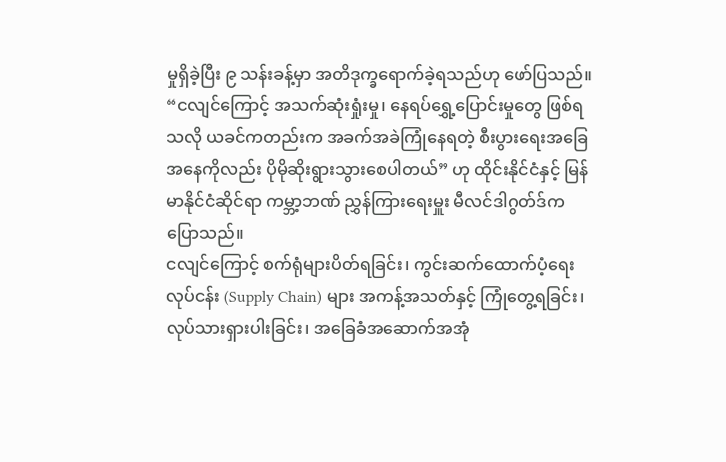မှုရှိခဲ့ပြီး ၉ သန်းခန့်မှာ အတိဒုက္ခရောက်ခဲ့ရသည်ဟု ဖော်ပြသည်။
“ငလျင်ကြောင့် အသက်ဆုံးရှုံးမှု၊ နေရပ်ရွှေ့ပြောင်းမှုတွေ ဖြစ်ရသလို ယခင်ကတည်းက အခက်အခဲကြုံနေရတဲ့ စီးပွားရေးအခြေအနေကိုလည်း ပိုမိုဆိုးရွားသွားစေပါတယ်” ဟု ထိုင်းနိုင်ငံနှင့် မြန်မာနိုင်ငံဆိုင်ရာ ကမ္ဘာ့ဘဏ် ညွှန်ကြားရေးမှူး မီလင်ဒါဂွတ်ဒ်က ပြောသည်။
ငလျင်ကြောင့် စက်ရုံများပိတ်ရခြင်း၊ ကွင်းဆက်ထောက်ပံ့ရေးလုပ်ငန်း (Supply Chain) များ အကန့်အသတ်နှင့် ကြုံတွေ့ရခြင်း၊ လုပ်သားရှားပါးခြင်း၊ အခြေခံအဆောက်အအုံ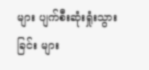များ ပျက်စီးဆုံးရှုံးသွားခြင်း များ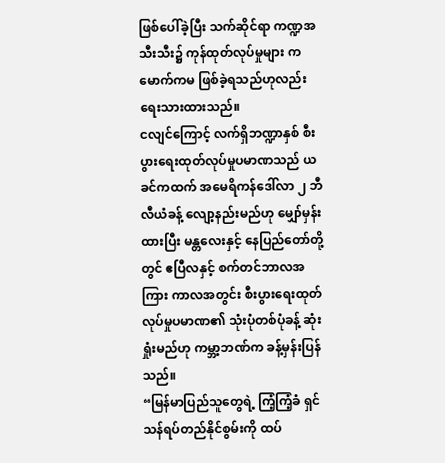ဖြစ်ပေါ်ခဲ့ပြီး သက်ဆိုင်ရာ ကဏ္ဍအသီးသီး၌ ကုန်ထုတ်လုပ်မှုများ ကမောက်ကမ ဖြစ်ခဲ့ရသည်ဟုလည်း ရေးသားထားသည်။
ငလျင်ကြောင့် လက်ရှိဘဏ္ဍာနှစ် စီးပွားရေးထုတ်လုပ်မှုပမာဏသည် ယခင်ကထက် အမေရိကန်ဒေါ်လာ ၂ ဘီလီယံခန့် လျော့နည်းမည်ဟု မျှော်မှန်းထားပြီး မန္တလေးနှင့် နေပြည်တော်တို့တွင် ဧပြီလနှင့် စက်တင်ဘာလအကြား ကာလအတွင်း စီးပွားရေးထုတ်လုပ်မှုပမာဏ၏ သုံးပုံတစ်ပုံခန့် ဆုံးရှုံးမည်ဟု ကမ္ဘာ့ဘဏ်က ခန့်မှန်းပြန်သည်။
“မြန်မာပြည်သူတွေရဲ့ ကြံ့ကြံ့ခံ ရှင်သန်ရပ်တည်နိုင်စွမ်းကို ထပ်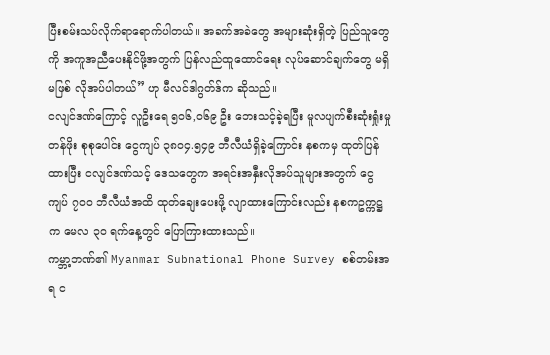ပြီးစမ်းသပ်လိုက်ရာရောက်ပါတယ်။ အခက်အခဲတွေ အများဆုံးရှိတဲ့ ပြည်သူတွေကို အကူအညီပေးနိုင်ဖို့အတွက် ပြန်လည်ထူထောင်ရေး လုပ်ဆောင်ချက်တွေ မရှိမဖြစ် လိုအပ်ပါတယ်” ဟု မီလင်ဒါဂွတ်ဒ်က ဆိုသည်။
ငလျင်ဒဏ်ကြောင့် လူဦးရေ ၅၀၆,၀၆၉ ဦး ဘေးသင့်ခဲ့ရပြီး မူလပျက်စီးဆုံးရှုံးမှုတန်ဖိုး စုစုပေါင်း ငွေကျပ် ၃၈၀၄.၅၄၉ ဘီလီယံရှိခဲ့ကြောင်း နစကမှ ထုတ်ပြန်ထားပြီး ငလျင်ဒဏ်သင့် ဒေသတွေက အရင်းအနှီးလိုအပ်သူများအတွက် ငွေကျပ် ၇၀၀ ဘီလီယံအထိ ထုတ်ချေးပေးဖို့ လျာထားကြောင်းလည်း နစကဥက္ကဋ္ဌက မေလ ၃၀ ရက်နေ့တွင် ပြောကြားထားသည်။
ကမ္ဘာ့ဘဏ်၏ Myanmar Subnational Phone Survey စစ်တမ်းအရ င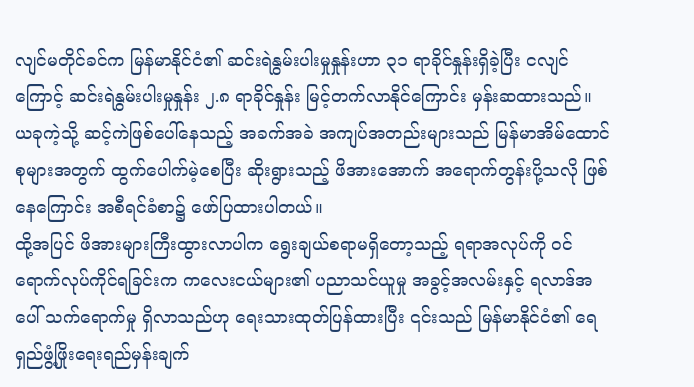လျင်မတိုင်ခင်က မြန်မာနိုင်ငံ၏ ဆင်းရဲနွမ်းပါးမှုနှုန်းဟာ ၃၁ ရာခိုင်နှုန်းရှိခဲ့ပြီး ငလျင်ကြောင့် ဆင်းရဲနွမ်းပါးမှုနှုန်း ၂.၈ ရာခိုင်နှုန်း မြင့်တက်လာနိုင်ကြောင်း မှန်းဆထားသည်။
ယခုကဲ့သို့ ဆင့်ကဲဖြစ်ပေါ်နေသည့် အခက်အခဲ အကျပ်အတည်းများသည် မြန်မာအိမ်ထောင်စုများအတွက် ထွက်ပေါက်မဲ့စေပြီး ဆိုးရွားသည့် ဖိအားအောက် အရောက်တွန်းပို့သလို ဖြစ်နေကြောင်း အစီရင်ခံစာ၌ ဖော်ပြထားပါတယ်။
ထို့အပြင် ဖိအားများကြီးထွားလာပါက ရွေးချယ်စရာမရှိတော့သည့် ရရာအလုပ်ကို ဝင်ရောက်လုပ်ကိုင်ရခြင်းက ကလေးငယ်များ၏ ပညာသင်ယူမှု အခွင့်အလမ်းနှင့် ရလာဒ်အပေါ် သက်ရောက်မှု ရှိလာသည်ဟု ရေးသားထုတ်ပြန်ထားပြီး ၎င်းသည် မြန်မာနိုင်ငံ၏ ရေရှည်ဖွံ့ဖြိုးရေးရည်မှန်းချက်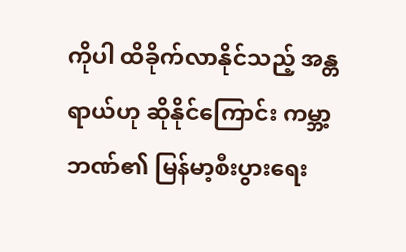ကိုပါ ထိခိုက်လာနိုင်သည့် အန္တရာယ်ဟု ဆိုနိုင်ကြောင်း ကမ္ဘာ့ဘဏ်၏ မြန်မာ့စီးပွားရေး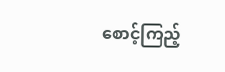စောင့်ကြည့်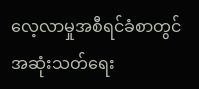လေ့လာမှုအစီရင်ခံစာတွင် အဆုံးသတ်ရေး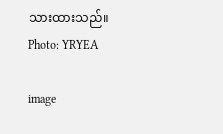သားထားသည်။
Photo: YRYEA

image